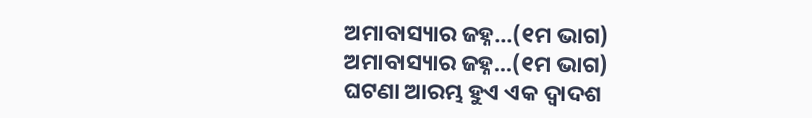ଅମାବାସ୍ୟାର ଜହ୍ନ...(୧ମ ଭାଗ)
ଅମାବାସ୍ୟାର ଜହ୍ନ...(୧ମ ଭାଗ)
ଘଟଣା ଆରମ୍ଭ ହୁଏ ଏକ ଦ୍ଵାଦଶ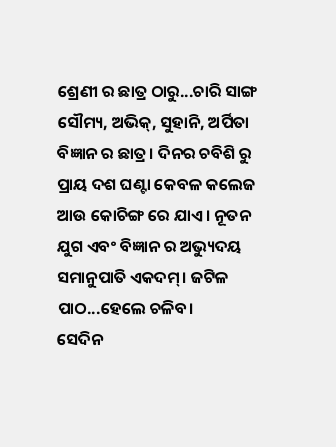ଶ୍ରେଣୀ ର ଛାତ୍ର ଠାରୁ...ଚାରି ସାଙ୍ଗ ସୌମ୍ୟ, ଅଭିକ୍, ସୁହାନି, ଅର୍ପିତା ବିଜ୍ଞାନ ର ଛାତ୍ର। ଦିନର ଚବିଶି ରୁ ପ୍ରାୟ ଦଶ ଘଣ୍ଟା କେବଳ କଲେଜ ଆଉ କୋଚିଙ୍ଗ ରେ ଯାଏ। ନୂତନ ଯୁଗ ଏବଂ ବିଜ୍ଞାନ ର ଅଭ୍ୟୁଦୟ ସମାନୁପାତି ଏକଦମ୍। ଜଟିଳ ପାଠ...ହେଲେ ଚଳିବ।
ସେଦିନ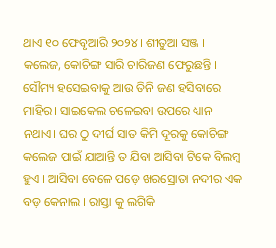ଥାଏ ୧୦ ଫେବୃଆରି ୨୦୨୪। ଶୀତୁଆ ସଞ୍ଜ । କଲେଜ, କୋଚିଙ୍ଗ ସାରି ଚାରିଜଣ ଫେରୁଛନ୍ତି । ସୌମ୍ୟ ହସେଇବାକୁ ଆଉ ତିନି ଜଣ ହସିବାରେ ମାହିର। ସାଇକେଲ ଚଳେଇବା ଉପରେ ଧ୍ୟାନ ନଥାଏ। ଘର ଠୁ ଦୀର୍ଘ ସାତ କିମି ଦୂରକୁ କୋଚିଙ୍ଗ କଲେଜ ପାଇଁ ଯାଆନ୍ତି ତ ଯିବା ଆସିବା ଟିକେ ବିଲମ୍ୱ ହୁଏ । ଆସିବା ବେଳେ ପଡ଼େ ଖରସ୍ରୋତା ନଦୀର ଏକ ବଡ଼ କେନାଲ । ରାସ୍ତା କୁ ଲଗିକି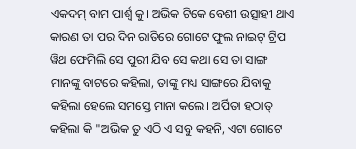ଏକଦମ୍ ବାମ ପାର୍ଶ୍ଵ କୁ। ଅଭିକ ଟିକେ ବେଶୀ ଉତ୍ସାହୀ ଥାଏ କାରଣ ତା ପର ଦିନ ରାତିରେ ଗୋଟେ ଫୁଲ ନାଇଟ୍ ଟ୍ରିପ ୱିଥ ଫେମିଲି ସେ ପୁରୀ ଯିବ ସେ କଥା ସେ ତା ସାଙ୍ଗ ମାନଙ୍କୁ ବାଟରେ କହିଲା, ତାଙ୍କୁ ମଧ୍ୟ ସାଙ୍ଗରେ ଯିବାକୁ କହିଲା ହେଲେ ସମସ୍ତେ ମାନା କଲେ। ଅର୍ପିତା ହଠାତ୍ କହିଲା କି "ଅଭିକ ତୁ ଏଠି ଏ ସବୁ କହନି, ଏଟା ଗୋଟେ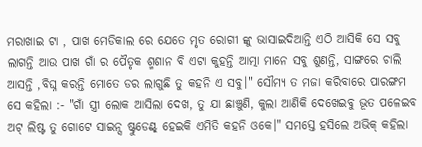ମରାଖାଇ ଟା , ପାଖ ମେଡିକାଲ ରେ ଯେତେ ମୃତ ରୋଗୀ ଙ୍କୁ ଭାସାଇଦିଆନ୍ତି ଏଠି ଆସିକି ସେ ସବୁ ଲାଗନ୍ତି ଆଉ ପାଖ ଗାଁ ର ପୈତୃକ ଶ୍ମଶାନ ବି ଏଟା କୁହନ୍ତି ଆତ୍ମା ମାନେ ସବୁ ଶୁଣନ୍ତି, ସାଙ୍ଗରେ ଚାଲି ଆସନ୍ତି ,ବିଘ୍ନ କରନ୍ତି ମୋତେ ଡର ଲାଗୁଛି ତୁ କହନି ଏ ସବୁ।" ସୌମ୍ୟ ତ ମଜା କରିବାରେ ପାରଙ୍ଗମ ସେ କହିଲା :- "ଗାଁ ସ୍ତ୍ରୀ ଲୋକ ଆସିଲା ଦେଖ, ତୁ ଯା ଛାଞ୍ଚୁଣି, କୁଲା ଆଣିକି ଦେଖେଇବୁ ଭୂତ ପଳେଇବ ଅଟ୍ ଲିଷ୍ଟ ତୁ ଗୋଟେ ସାଇନ୍ସ ଷ୍ଟୁଡେଣ୍ଟ୍ ହେଇକି ଏମିତି କହନି ଓକେ।" ସମସ୍ତେ ହସିଲେ ଅଭିକ୍ କହିଲା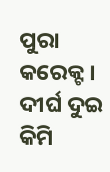ପୁରା କରେକ୍ଟ ।
ଦୀର୍ଘ ଦୁଇ କିମି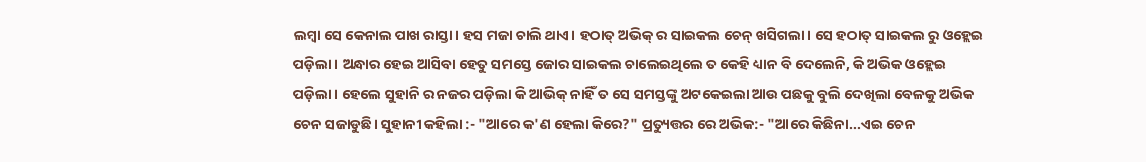ଲମ୍ବା ସେ କେନାଲ ପାଖ ରାସ୍ତା। ହସ ମଜା ଚାଲି ଥାଏ। ହଠାତ୍ ଅଭିକ୍ ର ସାଇକଲ ଚେନ୍ ଖସିଗଲା। ସେ ହଠାତ୍ ସାଇକଲ ରୁ ଓହ୍ଲେଇ ପଡ଼ିଲା। ଅନ୍ଧାର ହେଇ ଆସିବା ହେତୁ ସମସ୍ତେ ଜୋର ସାଇକଲ ଚାଲେଇଥିଲେ ତ କେହି ଧ୍ୟାନ ବି ଦେଲେନି, କି ଅଭିକ ଓହ୍ଲେଇ ପଡ଼ିଲା। ହେଲେ ସୁହାନି ର ନଜର ପଡ଼ିଲା କି ଆଭିକ୍ ନାହିଁ ତ ସେ ସମସ୍ତଙ୍କୁ ଅଟକେଇଲା ଆଉ ପଛକୁ ବୁଲି ଦେଖିଲା ବେଳକୁ ଅଭିକ ଚେନ ସଜାଡୁଛି। ସୁହାନୀ କହିଲା :- "ଆରେ କ'ଣ ହେଲା କିରେ?" ପ୍ରତ୍ୟୁତ୍ତର ରେ ଅଭିକ:- "ଆରେ କିଛିନା...ଏଇ ଚେନ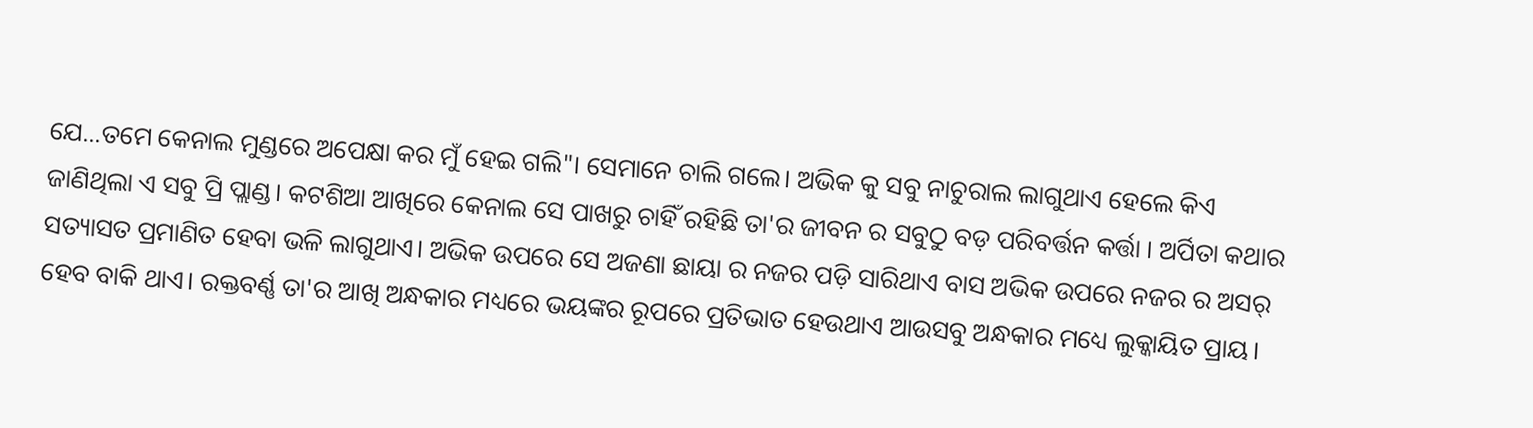ଯେ...ତମେ କେନାଲ ମୁଣ୍ଡରେ ଅପେକ୍ଷା କର ମୁଁ ହେଇ ଗଲି"। ସେମାନେ ଚାଲି ଗଲେ। ଅଭିକ କୁ ସବୁ ନାଚୁରାଲ ଲାଗୁଥାଏ ହେଲେ କିଏ ଜାଣିଥିଲା ଏ ସବୁ ପ୍ରି ପ୍ଲାଣ୍ଡ। କଟଶିଆ ଆଖିରେ କେନାଲ ସେ ପାଖରୁ ଚାହିଁ ରହିଛି ତା'ର ଜୀବନ ର ସବୁଠୁ ବଡ଼ ପରିବର୍ତ୍ତନ କର୍ତ୍ତା । ଅର୍ପିତା କଥାର ସତ୍ୟାସତ ପ୍ରମାଣିତ ହେବା ଭଳି ଲାଗୁଥାଏ। ଅଭିକ ଉପରେ ସେ ଅଜଣା ଛାୟା ର ନଜର ପଡ଼ି ସାରିଥାଏ ବାସ ଅଭିକ ଉପରେ ନଜର ର ଅସର୍ ହେବ ବାକି ଥାଏ। ରକ୍ତବର୍ଣ୍ଣ ତା'ର ଆଖି ଅନ୍ଧକାର ମଧ୍ୟରେ ଭୟଙ୍କର ରୂପରେ ପ୍ରତିଭାତ ହେଉଥାଏ ଆଉସବୁ ଅନ୍ଧକାର ମଧ୍ୟେ ଲୁକ୍କାୟିତ ପ୍ରାୟ।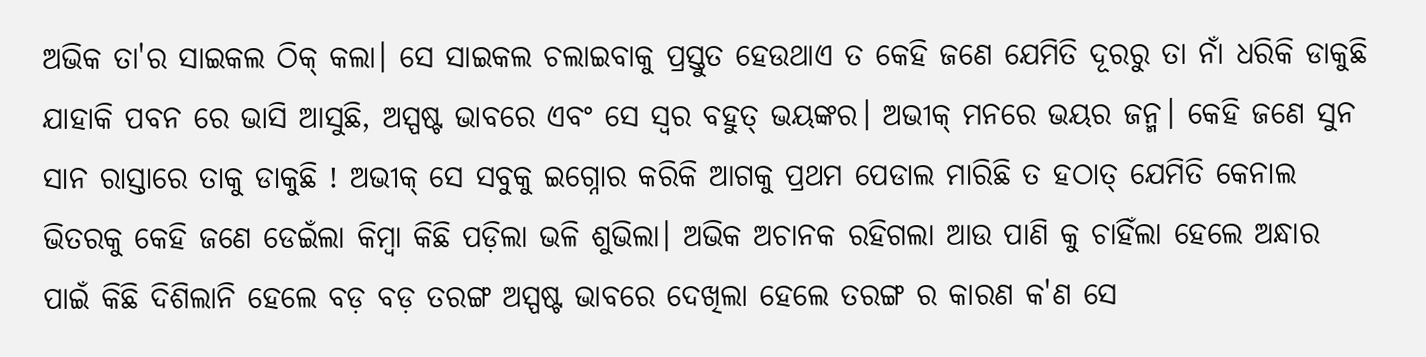ଅଭିକ ତା'ର ସାଇକଲ ଠିକ୍ କଲା। ସେ ସାଇକଲ ଚଲାଇବାକୁ ପ୍ରସ୍ତୁତ ହେଉଥାଏ ତ କେହି ଜଣେ ଯେମିତି ଦୂରରୁ ତା ନାଁ ଧରିକି ଡାକୁଛି ଯାହାକି ପବନ ରେ ଭାସି ଆସୁଛି, ଅସ୍ପଷ୍ଟ ଭାବରେ ଏବଂ ସେ ସ୍ୱର ବହୁତ୍ ଭୟଙ୍କର। ଅଭୀକ୍ ମନରେ ଭୟର ଜନ୍ମ। କେହି ଜଣେ ସୁନ ସାନ ରାସ୍ତାରେ ତାକୁ ଡାକୁଛି ! ଅଭୀକ୍ ସେ ସବୁକୁ ଇଗ୍ନୋର କରିକି ଆଗକୁ ପ୍ରଥମ ପେଡାଲ ମାରିଛି ତ ହଠାତ୍ ଯେମିତି କେନାଲ ଭିତରକୁ କେହି ଜଣେ ଡେଇଁଲା କିମ୍ବା କିଛି ପଡ଼ିଲା ଭଳି ଶୁଭିଲା। ଅଭିକ ଅଚାନକ ରହିଗଲା ଆଉ ପାଣି କୁ ଚାହିଁଲା ହେଲେ ଅନ୍ଧାର ପାଇଁ କିଛି ଦିଶିଲାନି ହେଲେ ବଡ଼ ବଡ଼ ତରଙ୍ଗ ଅସ୍ପଷ୍ଟ ଭାବରେ ଦେଖିଲା ହେଲେ ତରଙ୍ଗ ର କାରଣ କ'ଣ ସେ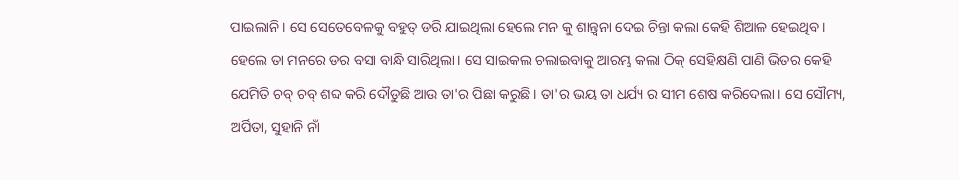ପାଇଲାନି। ସେ ସେତେବେଳକୁ ବହୁତ୍ ଡରି ଯାଇଥିଲା ହେଲେ ମନ କୁ ଶାନ୍ତ୍ବନା ଦେଇ ଚିନ୍ତା କଲା କେହି ଶିଆଳ ହେଇଥିବ। ହେଲେ ତା ମନରେ ଡର ବସା ବାନ୍ଧି ସାରିଥିଲା। ସେ ସାଇକଲ ଚଲାଇବାକୁ ଆରମ୍ଭ କଲା ଠିକ୍ ସେହିକ୍ଷଣି ପାଣି ଭିତର କେହି ଯେମିତି ଚବ୍ ଚବ୍ ଶବ୍ଦ କରି ଦୌଡୁଛି ଆଉ ତା'ର ପିଛା କରୁଛି। ତା'ର ଭୟ ତା ଧର୍ଯ୍ୟ ର ସୀମ ଶେଷ କରିଦେଲା। ସେ ସୌମ୍ୟ, ଅର୍ପିତା, ସୁହାନି ନାଁ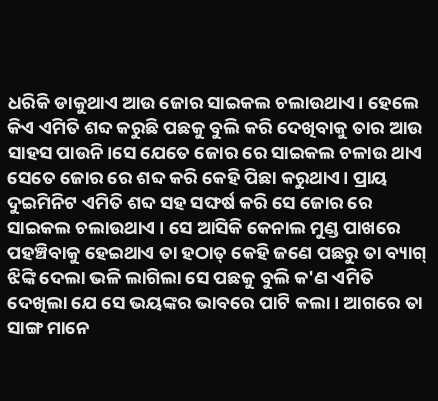ଧରିକି ଡାକୁଥାଏ ଆଉ ଜୋର ସାଇକଲ ଚଲାଉଥାଏ। ହେଲେ କିଏ ଏମିତି ଶବ୍ଦ କରୁଛି ପଛକୁ ବୁଲି କରି ଦେଖିବାକୁ ତାର ଆଉ ସାହସ ପାଉନି।ସେ ଯେତେ ଜୋର ରେ ସାଇକଲ ଚଳାଉ ଥାଏ ସେତେ ଜୋର ରେ ଶବ୍ଦ କରି କେହି ପିଛା କରୁଥାଏ। ପ୍ରାୟ ଦୁଇମିନିଟ ଏମିତି ଶବ୍ଦ ସହ ସଙ୍ଘର୍ଷ କରି ସେ ଜୋର ରେ ସାଇକଲ ଚଲାଉଥାଏ । ସେ ଆସିକି କେନାଲ ମୁଣ୍ଡ ପାଖରେ ପହଞ୍ଚିବାକୁ ହେଇଥାଏ ତା ହଠାତ୍ କେହି ଜଣେ ପଛରୁ ତା ବ୍ୟାଗ୍ ଝିଙ୍କି ଦେଲା ଭଳି ଲାଗିଲା ସେ ପଛକୁ ବୁଲି କ'ଣ ଏମିତି ଦେଖିଲା ଯେ ସେ ଭୟଙ୍କର ଭାବରେ ପାଟି କଲା। ଆଗରେ ତା ସାଙ୍ଗ ମାନେ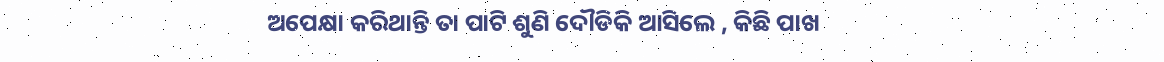ଅପେକ୍ଷା କରିଥାନ୍ତି ତା ପାଟି ଶୁଣି ଦୌଡିକି ଆସିଲେ , କିଛି ପାଖ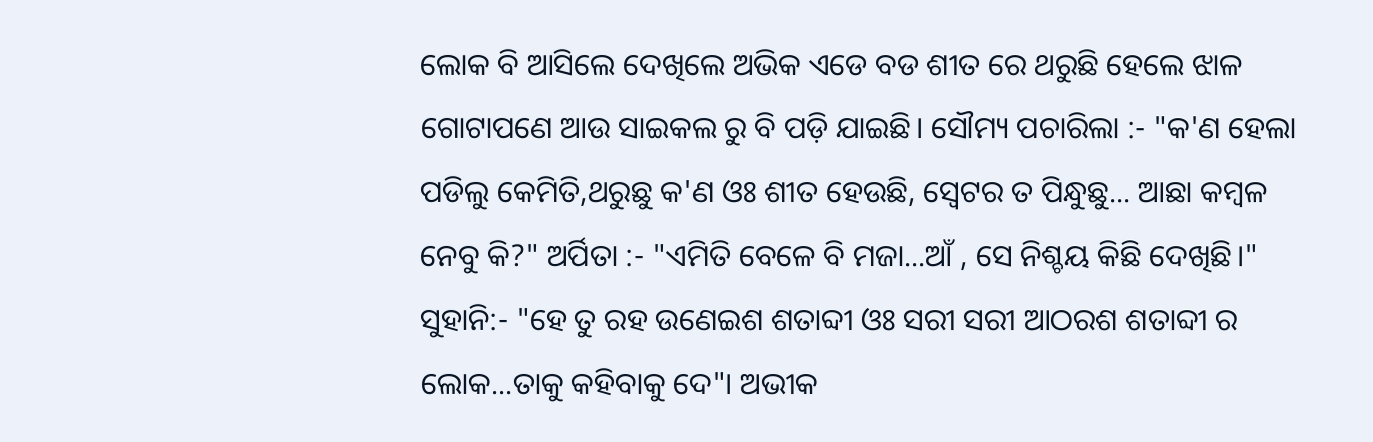ଲୋକ ବି ଆସିଲେ ଦେଖିଲେ ଅଭିକ ଏଡେ ବଡ ଶୀତ ରେ ଥରୁଛି ହେଲେ ଝାଳ ଗୋଟାପଣେ ଆଉ ସାଇକଲ ରୁ ବି ପଡ଼ି ଯାଇଛି। ସୌମ୍ୟ ପଚାରିଲା :- "କ'ଣ ହେଲା ପଡିଲୁ କେମିତି,ଥରୁଛୁ କ'ଣ ଓଃ ଶୀତ ହେଉଛି, ସ୍ୱେଟର ତ ପିନ୍ଧୁଛୁ... ଆଛା କମ୍ବଳ ନେବୁ କି?" ଅର୍ପିତା :- "ଏମିତି ବେଳେ ବି ମଜା...ଆଁ , ସେ ନିଶ୍ଚୟ କିଛି ଦେଖିଛି।" ସୁହାନି:- "ହେ ତୁ ରହ ଉଣେଇଶ ଶତାବ୍ଦୀ ଓଃ ସରୀ ସରୀ ଆଠରଶ ଶତାବ୍ଦୀ ର ଲୋକ...ତାକୁ କହିବାକୁ ଦେ"। ଅଭୀକ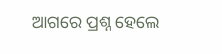ଆଗରେ ପ୍ରଶ୍ନ ହେଲେ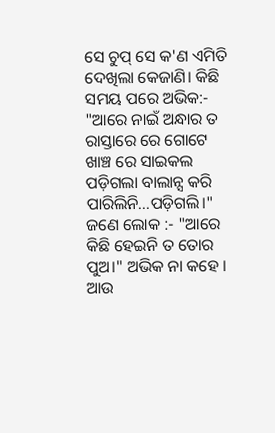ସେ ଚୁପ୍ ସେ କ'ଣ ଏମିତି ଦେଖିଲା କେଜାଣି। କିଛି ସମୟ ପରେ ଅଭିକ:- "ଆରେ ନାଇଁ ଅନ୍ଧାର ତ ରାସ୍ତାରେ ରେ ଗୋଟେ ଖାଞ୍ଚ ରେ ସାଇକଲ ପଡ଼ିଗଲା ବାଲାନ୍ସ କରି ପାରିଲିନି...ପଡ଼ିଗଲି।" ଜଣେ ଲୋକ :- "ଆରେ କିଛି ହେଇନି ତ ତୋର ପୁଅ।" ଅଭିକ ନା କହେ । ଆଉ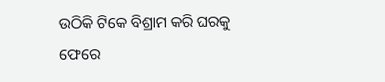ଉଠିକି ଟିକେ ବିଶ୍ରାମ କରି ଘରକୁ ଫେରେ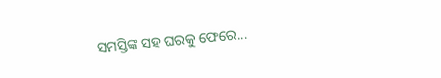ସମସ୍ତିଙ୍କ ସହ ଘରକୁ ଫେରେ...